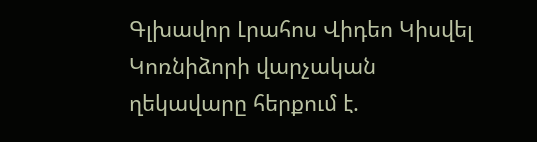Գլխավոր Լրահոս Վիդեո Կիսվել
Կոռնիձորի վարչական ղեկավարը հերքում է.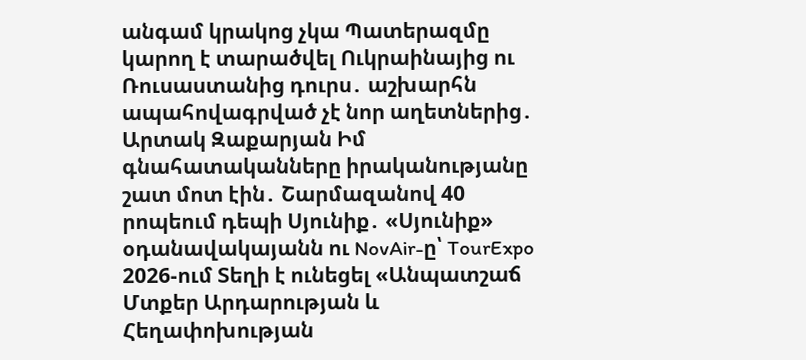անգամ կրակոց չկա Պատերազմը կարող է տարածվել Ուկրաինայից ու Ռուսաստանից դուրս․ աշխարհն ապահովագրված չէ նոր աղետներից․ Արտակ Զաքարյան Իմ գնահատականները իրականությանը շատ մոտ էին․ Շարմազանով 40 րոպեում դեպի Սյունիք․ «Սյունիք» օդանավակայանն ու NovAir-ը՝ TourExpo 2026-ում Տեղի է ունեցել «Անպատշաճ Մտքեր Արդարության և Հեղափոխության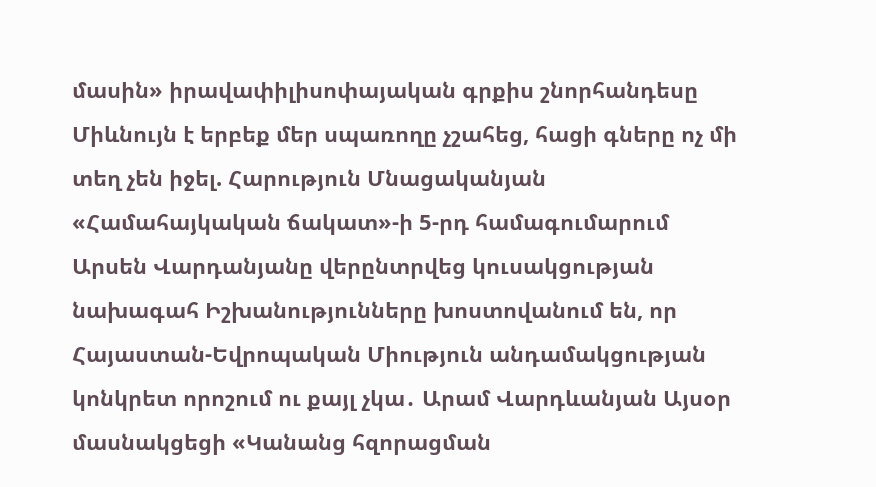մասին» իրավափիլիսոփայական գրքիս շնորհանդեսը Միևնույն է երբեք մեր սպառողը չշահեց, հացի գները ոչ մի տեղ չեն իջել. Հարություն Մնացականյան «Համահայկական ճակատ»-ի 5-րդ համագումարում Արսեն Վարդանյանը վերընտրվեց կուսակցության նախագահ Իշխանությունները խոստովանում են, որ Հայաստան-Եվրոպական Միություն անդամակցության կոնկրետ որոշում ու քայլ չկա․ Արամ Վարդևանյան Այսօր մասնակցեցի «Կանանց հզորացման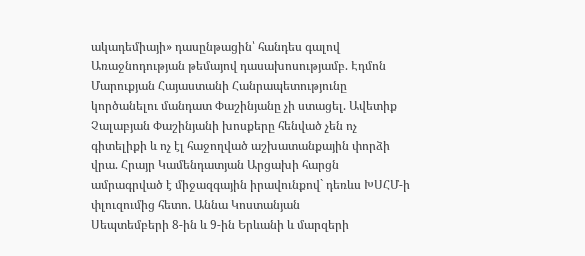ակադեմիայի» դասընթացին՝ հանդես գալով Առաջնոդության թեմայով դասախոսությամբ. Էդմոն Մարուքյան Հայաստանի Հանրապետությունը կործանելու մանդատ Փաշինյանը չի ստացել. Ավետիք Չալաբյան Փաշինյանի խոսքերը հենված չեն ոչ գիտելիքի և ոչ էլ հաջողված աշխատանքային փորձի վրա. Հրայր Կամենդատյան Արցախի հարցն ամրագրված է միջազգային իրավունքով` դեռևս ԽՍՀՄ-ի փլուզումից հետո. Աննա Կոստանյան
Սեպտեմբերի 8-ին և 9-ին Երևանի և մարզերի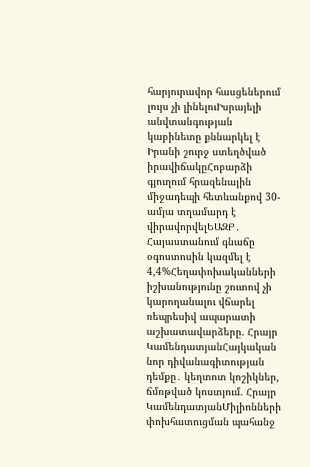հարյուրավոր հասցեներում լույս չի լինելուԻսրայելի անվտանգության կաբինետը քննարկել է Իրանի շուրջ ստեղծված իրավիճակըՀոբարձի գյուղում հրազենային միջադեպի հետևանքով 30-ամյա տղամարդ է վիրավորվելԵԱԶԲ․ Հայաստանում գնաճը օգոստոսին կազմել է 4,4%Հեղափոխականների իշխանությունը շուտով չի կարողանալու վճարել ռեպրեսիվ ապարատի աշխատավարձերը. Հրայր ԿամենդատյանՀայկական նոր դիվանագիտության դեմքը․ կեղտոտ կոշիկներ, ճմռթված կոստյում. Հրայր ԿամենդատյանՄիլիոնների փոխհատուցման պահանջ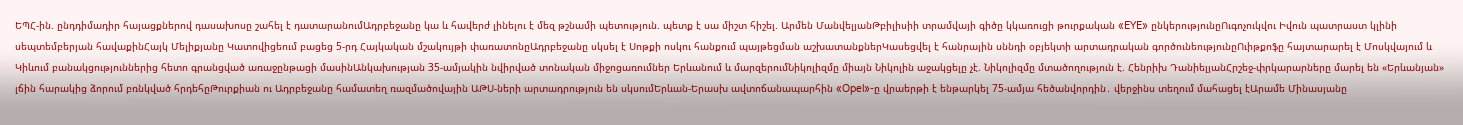ԵՊՀ-ին. ընդդիմադիր հայացքներով դասախոսը շահել է դատարանումԱդրբեջանը կա և հավերժ լինելու է մեզ թշնամի պետություն. պետք է սա միշտ հիշել. Արմեն ՄանվելյանԹբիլիսիի տրամվայի գիծը կկառուցի թուրքական «EYE» ընկերությունըՈւգոչուկվու Իվուն պատրաստ կլինի սեպտեմբերյան հավաքինՀայկ Մելիքյանը Կատովիցեում բացեց 5-րդ Հայկական մշակույթի փառատոնըԱդրբեջանը սկսել է Սոթքի ոսկու հանքում պայթեցման աշխատանքներԿասեցվել է հանրային սննդի օբյեկտի արտադրական գործունեությունըՈւիթքոֆը հայտարարել է Մոսկվայում և Կիևում բանակցություններից հետո գրանցված առաջընթացի մասինԱնկախության 35-ամյակին նվիրված տոնական միջոցառումներ Երևանում և մարզերումՆիկոլիզմը միայն Նիկոլին աջակցելը չէ. Նիկոլիզմը մտածողություն է. Հենրիխ ԴանիելյանՀրշեջ-փրկարարները մարել են «Երևանյան» լճին հարակից ձորում բռնկված հրդեհըԹուրքիան ու Ադրբեջանը համատեղ ռազմածովային ԱԹՍ-ների արտադրություն են սկսումԵրևան-Երասխ ավտոճանապարհին «Opel»-ը վրաերթի է ենթարկել 75-ամյա հեծանվորդին․ վերջինս տեղում մահացել էԱրամե Մինասյանը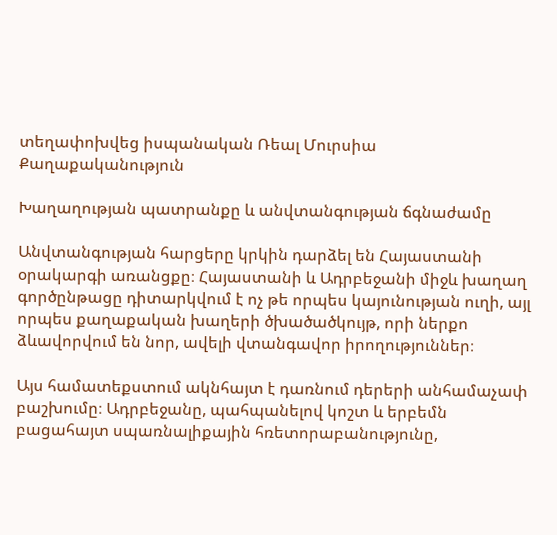տեղափոխվեց իսպանական Ռեալ Մուրսիա
Քաղաքականություն

Խաղաղության պատրանքը և անվտանգության ճգնաժամը

Անվտանգության հարցերը կրկին դարձել են Հայաստանի օրակարգի առանցքը։ Հայաստանի և Ադրբեջանի միջև խաղաղ գործընթացը դիտարկվում է ոչ թե որպես կայունության ուղի, այլ որպես քաղաքական խաղերի ծխածածկույթ, որի ներքո ձևավորվում են նոր, ավելի վտանգավոր իրողություններ։

Այս համատեքստում ակնհայտ է դառնում դերերի անհամաչափ բաշխումը։ Ադրբեջանը, պահպանելով կոշտ և երբեմն բացահայտ սպառնալիքային հռետորաբանությունը,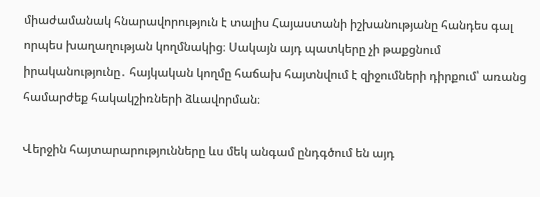միաժամանակ հնարավորություն է տալիս Հայաստանի իշխանությանը հանդես գալ որպես խաղաղության կողմնակից։ Սակայն այդ պատկերը չի թաքցնում իրականությունը․ հայկական կողմը հաճախ հայտնվում է զիջումների դիրքում՝ առանց համարժեք հակակշիռների ձևավորման։

Վերջին հայտարարությունները ևս մեկ անգամ ընդգծում են այդ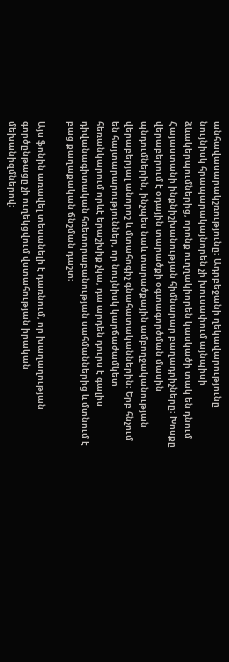անհավասարակշռությունը։ Ադրբեջանի ղեկավարությունը նույնիսկ հրապարակայնորեն չի խուսափում այնպիսի ձևակերպումներից, որոնք ուղղակիորեն կասկածի տակ են դնում Հայաստանի ինքնիշխանության հիմնարար բաղադրիչները։ Խոսքը վերաբերում է օդային տարածքի օգտագործման մասին պնդումներին, ինչպես նաև տարածքային ամբողջականության վերաբերյալ անորոշ և մտահոգիչ գնահատականներին։ Երբ հնչում են հայտարարություններ, որ նույնիսկ կարճաժամկետ հեռանկարում որևէ երաշխիք չկա, դա արդեն դուրս է գալիս դիվանագիտական հռետորաբանության սահմաններից և մտնում է բաց քաղաքական ճնշման դաշտ։

Այս ֆոնին առավել տեսանելի է դառնում, որ խաղաղության գործընթացը չի ուղեկցվում վստահության իրական մեխանիզմներով։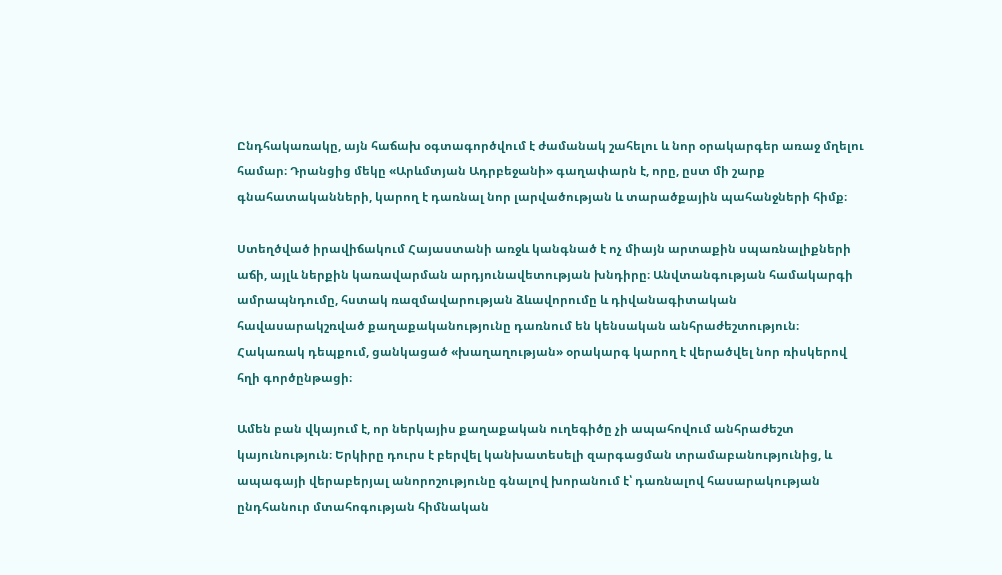Ընդհակառակը, այն հաճախ օգտագործվում է ժամանակ շահելու և նոր օրակարգեր առաջ մղելու համար։ Դրանցից մեկը «Արևմտյան Ադրբեջանի» գաղափարն է, որը, ըստ մի շարք գնահատականների, կարող է դառնալ նոր լարվածության և տարածքային պահանջների հիմք։

Ստեղծված իրավիճակում Հայաստանի առջև կանգնած է ոչ միայն արտաքին սպառնալիքների աճի, այլև ներքին կառավարման արդյունավետության խնդիրը։ Անվտանգության համակարգի ամրապնդումը, հստակ ռազմավարության ձևավորումը և դիվանագիտական հավասարակշռված քաղաքականությունը դառնում են կենսական անհրաժեշտություն։ Հակառակ դեպքում, ցանկացած «խաղաղության» օրակարգ կարող է վերածվել նոր ռիսկերով հղի գործընթացի։

Ամեն բան վկայում է, որ ներկայիս քաղաքական ուղեգիծը չի ապահովում անհրաժեշտ կայունություն։ Երկիրը դուրս է բերվել կանխատեսելի զարգացման տրամաբանությունից, և ապագայի վերաբերյալ անորոշությունը գնալով խորանում է՝ դառնալով հասարակության ընդհանուր մտահոգության հիմնական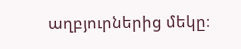աղբյուրներից մեկը։